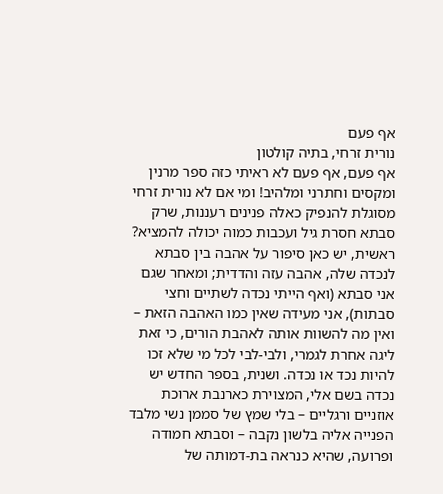אף פעם
נורית זרחי, בתיה קולטון
אף פעם, אף פעם לא ראיתי כזה ספר מרנין ומקסים וחתרני ומלהיב! ומי אם לא נורית זרחי מסוגלת להנפיק כאלה פנינים רעננות, שרק סבתא חסרת גיל ועכבות כמוה יכולה להמציא? ראשית, יש כאן סיפור על אהבה בין סבתא לנכדה שלה, אהבה עזה והדדית; ומאחר שגם אני סבתא (ואף הייתי נכדה לשתיים וחצי סבתות), אני מעידה שאין כמו האהבה הזאת – ואין מה להשוות אותה לאהבת הורים, כי זאת ליגה אחרת לגמרי, ולבי-לבי לכל מי שלא זכו להיות נכד או נכדה. ושנית, בספר החדש יש נכדה בשם אלי, המצוירת כארנבת ארוכת אוזניים ורגליים – בלי שמץ של סממן נשי מלבד הפנייה אליה בלשון נקבה – וסבתא חמודה ופרועה, שהיא כנראה בת-דמותה של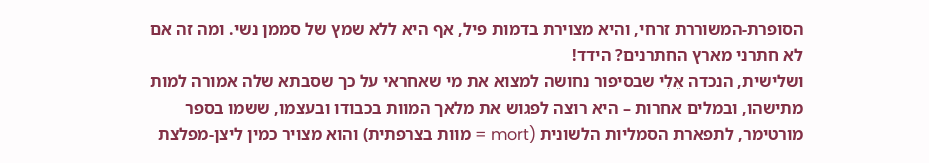הסופרת-המשוררת זרחי, והיא מצוירת בדמות פיל, אף היא ללא שמץ של סממן נשי. ומה זה אם לא חתרני מארץ החתרנים? הידד!
ושלישית, הנכדה אֵלִי שבסיפור נחושה למצוא את מי שאחראי על כך שסבתא שלה אמורה למות מתישהו, ובמלים אחרות – היא רוצה לפגוש את מלאך המוות בכבודו ובעצמו, ששמו בספר מורטימר, לתפארת הסמליות הלשונית (mort = מוות בצרפתית) והוא מצויר כמין ליצן-מפלצת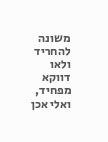משונה להחריד ולאו דווקא מפחיד, ואלי אכן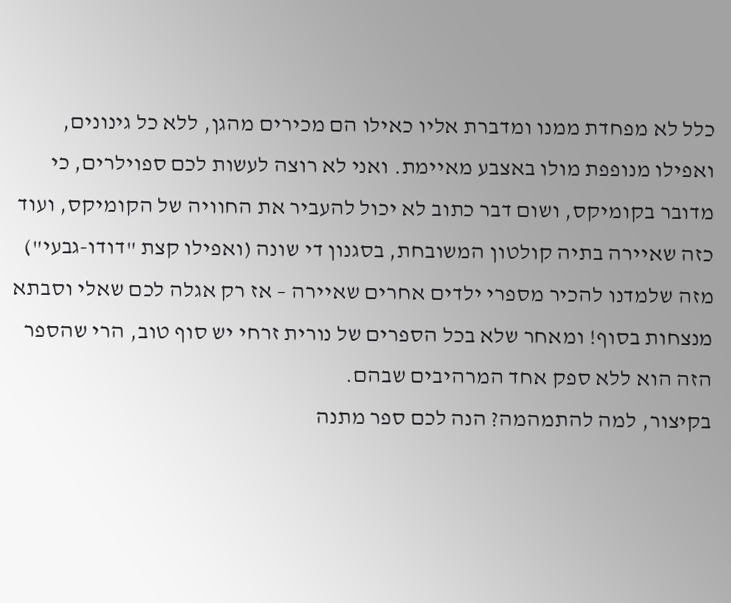כלל לא מפחדת ממנו ומדברת אליו כאילו הם מכירים מהגן, ללא כל גינונים, ואפילו מנופפת מולו באצבע מאיימת. ואני לא רוצה לעשות לכם ספוילרים, כי מדובר בקומיקס, ושום דבר כתוב לא יכול להעביר את החוויה של הקומיקס, ועוד כזה שאיירה בתיה קולטון המשובחת, בסגנון די שונה (ואפילו קצת "דודו-גבעי") מזה שלמדנו להכיר מספרי ילדים אחרים שאיירה – אז רק אגלה לכם שאלי וסבתא מנצחות בסוף! ומאחר שלא בכל הספרים של נורית זרחי יש סוף טוב, הרי שהספר הזה הוא ללא ספק אחד המרהיבים שבהם.
בקיצור, למה להתמהמה? הנה לכם ספר מתנה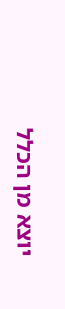יוצא מן הכלל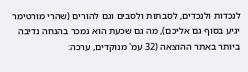לנכדות ולנכדים, לסבתות ולסבים וגם להורים (שהרי מורטימר יגיע בסוף גם אליכם), מה גם שכעת הוא נמכר בהנחה נדיבה ביותר באתר ההוצאה (32 עמ' מנוקדים, ערכה: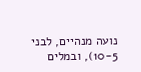נועה מנהיים, לבני 10-5), ובמלים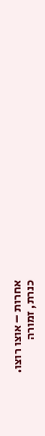אחרות – אוצו רוצו.
כנרת, זמורה